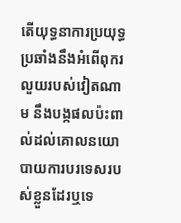តើយុទ្ធនាការប្រយុទ្ធប្រឆាំងនឹងអំពើពុករលួយរបស់វៀតណាម នឹងបង្កផលប៉ះពាល់ដល់គោលនយោបាយការបរទេសរបស់ខ្លួនដែរឬទេ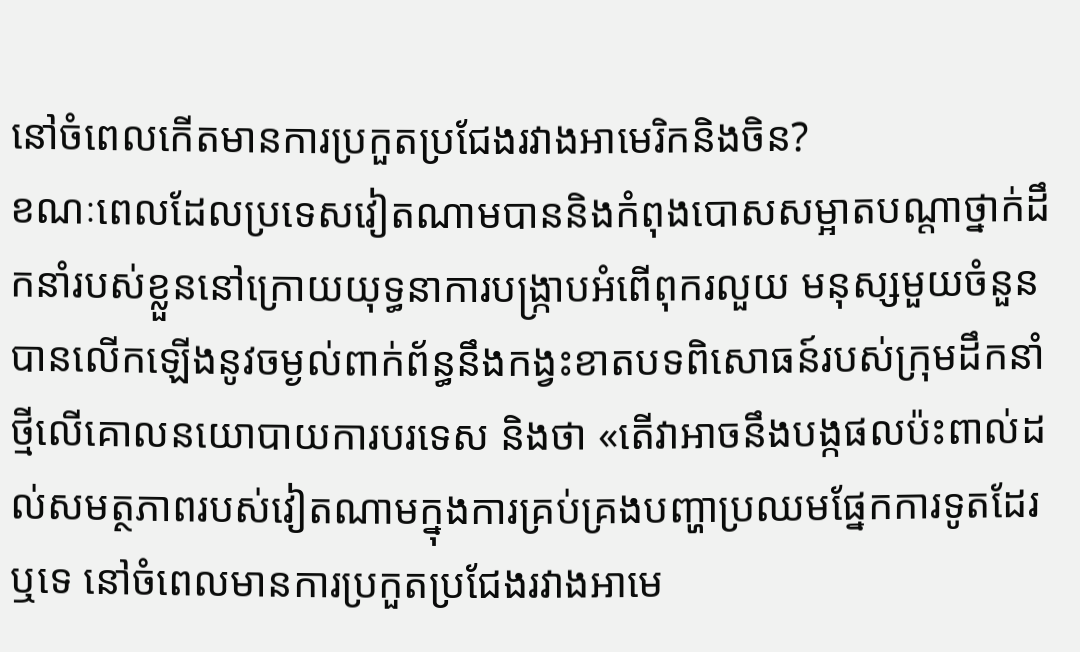នៅចំពេលកើតមានការប្រកួតប្រជែងរវាងអាមេរិកនិងចិន?
ខណៈពេលដែលប្រទេសវៀតណាមបាននិងកំពុងបោសសម្អាតបណ្តាថ្នាក់ដឹកនាំរបស់ខ្លួននៅក្រោយយុទ្ធនាការបង្ក្រាបអំពើពុករលួយ មនុស្សមួយចំនួនបានលើកឡើងនូវចម្ងល់ពាក់ព័ន្ធនឹងកង្វះខាតបទពិសោធន៍របស់ក្រុមដឹកនាំថ្មីលើគោលនយោបាយការបរទេស និងថា «តើវាអាចនឹងបង្កផលប៉ះពាល់ដល់សមត្ថភាពរបស់វៀតណាមក្នុងការគ្រប់គ្រងបញ្ហាប្រឈមផ្នែកការទូតដែរឬទេ នៅចំពេលមានការប្រកួតប្រជែងរវាងអាមេ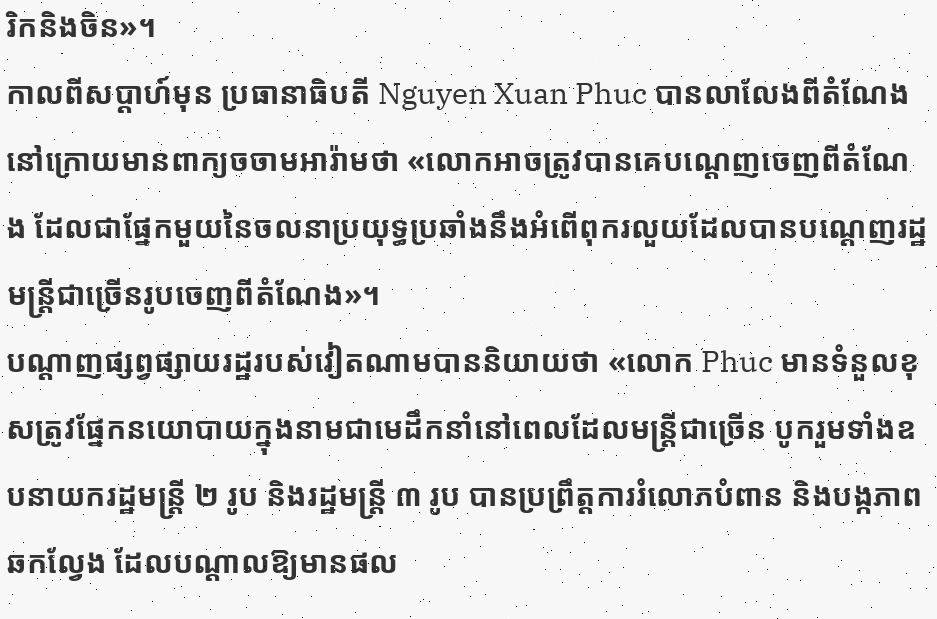រិកនិងចិន»។
កាលពីសប្តាហ៍មុន ប្រធានាធិបតី Nguyen Xuan Phuc បានលាលែងពីតំណែងនៅក្រោយមានពាក្យចចាមអារ៉ាមថា «លោកអាចត្រូវបានគេបណ្តេញចេញពីតំណែង ដែលជាផ្នែកមួយនៃចលនាប្រយុទ្ធប្រឆាំងនឹងអំពើពុករលួយដែលបានបណ្តេញរដ្ឋមន្ត្រីជាច្រើនរូបចេញពីតំណែង»។
បណ្តាញផ្សព្វផ្សាយរដ្ឋរបស់វៀតណាមបាននិយាយថា «លោក Phuc មានទំនួលខុសត្រូវផ្នែកនយោបាយក្នុងនាមជាមេដឹកនាំនៅពេលដែលមន្ត្រីជាច្រើន បូករួមទាំងឧបនាយករដ្ឋមន្ត្រី ២ រូប និងរដ្ឋមន្ត្រី ៣ រូប បានប្រព្រឹត្តការរំលោភបំពាន និងបង្កភាពឆកល្វែង ដែលបណ្តាលឱ្យមានផល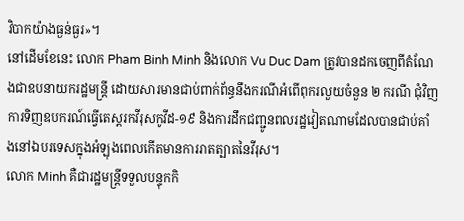វិបាកយ៉ាងធ្ងន់ធ្ងរ»។
នៅដើមខែនេះ លោក Pham Binh Minh និងលោក Vu Duc Dam ត្រូវបានដកចេញពីតំណែងជាឧបនាយករដ្ឋមន្ត្រី ដោយសារមានជាប់ពាក់ព័ន្ធនឹងករណីអំពើពុករលួយចំនួន ២ ករណី ជុំវិញការទិញឧបករណ៍ធ្វើតេស្តរកវីរុសកូវីដ-១៩ និងការដឹកជញ្ជូនពលរដ្ឋវៀតណាមដែលបានជាប់គាំងនៅឯបរទេសក្នុងអំឡុងពេលកើតមានការរាតត្បាតនៃវីរុស។
លោក Minh គឺជារដ្ឋមន្ត្រីទទួលបន្ទុកកិ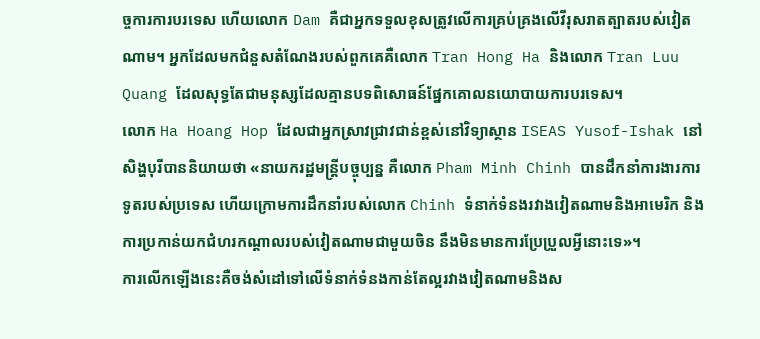ច្ចការការបរទេស ហើយលោក Dam គឺជាអ្នកទទួលខុសត្រូវលើការគ្រប់គ្រងលើវីរុសរាតត្បាតរបស់វៀតណាម។ អ្នកដែលមកជំនួសតំណែងរបស់ពួកគេគឺលោក Tran Hong Ha និងលោក Tran Luu Quang ដែលសុទ្ធតែជាមនុស្សដែលគ្មានបទពិសោធន៍ផ្នែកគោលនយោបាយការបរទេស។
លោក Ha Hoang Hop ដែលជាអ្នកស្រាវជ្រាវជាន់ខ្ពស់នៅវិទ្យាស្ថាន ISEAS Yusof-Ishak នៅសិង្ហបុរីបាននិយាយថា «នាយករដ្ឋមន្ត្រីបច្ចុប្បន្ន គឺលោក Pham Minh Chinh បានដឹកនាំការងារការទូតរបស់ប្រទេស ហើយក្រោមការដឹកនាំរបស់លោក Chinh ទំនាក់ទំនងរវាងវៀតណាមនិងអាមេរិក និងការប្រកាន់យកជំហរកណ្តាលរបស់វៀតណាមជាមួយចិន នឹងមិនមានការប្រែប្រួលអ្វីនោះទេ»។
ការលើកឡើងនេះគឺចង់សំដៅទៅលើទំនាក់ទំនងកាន់តែល្អរវាងវៀតណាមនិងស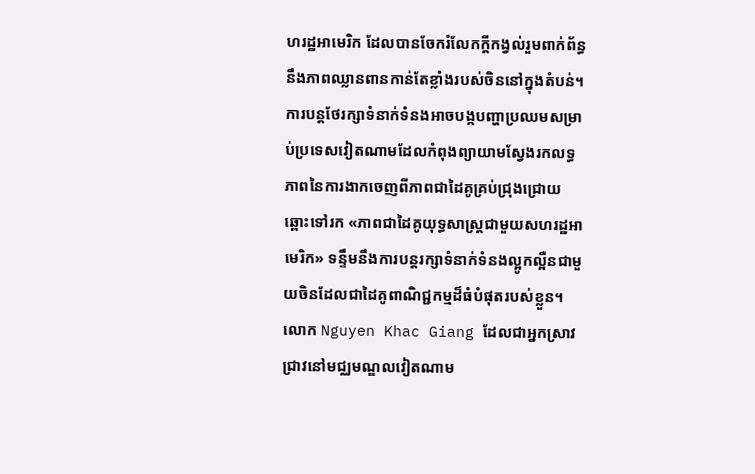ហរដ្ឋអាមេរិក ដែលបានចែករំលែកក្តីកង្វល់រួមពាក់ព័ន្ធនឹងភាពឈ្លានពានកាន់តែខ្លាំងរបស់ចិននៅក្នុងតំបន់។ ការបន្តថែរក្សាទំនាក់ទំនងអាចបង្កបញ្ហាប្រឈមសម្រាប់ប្រទេសវៀតណាមដែលកំពុងព្យាយាមស្វែងរកលទ្ធភាពនៃការងាកចេញពីភាពជាដៃគូគ្រប់ជ្រុងជ្រោយ ឆ្ពោះទៅរក «ភាពជាដៃគូយុទ្ធសាស្ត្រជាមួយសហរដ្ឋអាមេរិក» ទន្ទឹមនឹងការបន្តរក្សាទំនាក់ទំនងល្អូកល្អឺនជាមួយចិនដែលជាដៃគូពាណិជ្ជកម្មដ៏ធំបំផុតរបស់ខ្លួន។
លោក Nguyen Khac Giang ដែលជាអ្នកស្រាវជ្រាវនៅមជ្ឈមណ្ឌលវៀតណាម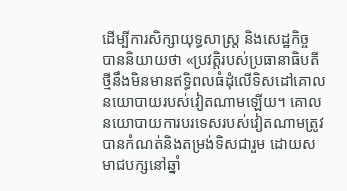ដើម្បីការសិក្សាយុទ្ធសាស្ត្រ និងសេដ្ឋកិច្ច បាននិយាយថា «ប្រវត្តិរបស់ប្រធានាធិបតីថ្មីនឹងមិនមានឥទ្ធិពលធំដុំលើទិសដៅគោលនយោបាយរបស់វៀតណាមឡើយ។ គោលនយោបាយការបរទេសរបស់វៀតណាមត្រូវបានកំណត់និងតម្រង់ទិសជារួម ដោយសមាជបក្សនៅឆ្នាំ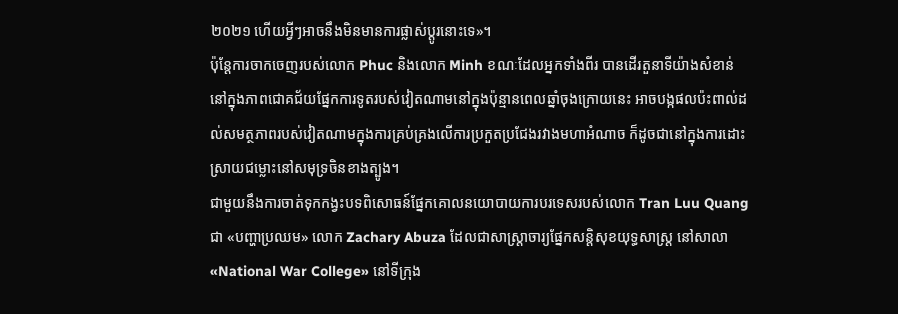២០២១ ហើយអ្វីៗអាចនឹងមិនមានការផ្លាស់ប្តូរនោះទេ»។
ប៉ុន្តែការចាកចេញរបស់លោក Phuc និងលោក Minh ខណៈដែលអ្នកទាំងពីរ បានដើរតួនាទីយ៉ាងសំខាន់នៅក្នុងភាពជោគជ័យផ្នែកការទូតរបស់វៀតណាមនៅក្នុងប៉ុន្មានពេលឆ្នាំចុងក្រោយនេះ អាចបង្កផលប៉ះពាល់ដល់សមត្ថភាពរបស់វៀតណាមក្នុងការគ្រប់គ្រងលើការប្រកួតប្រជែងរវាងមហាអំណាច ក៏ដូចជានៅក្នុងការដោះស្រាយជម្លោះនៅសមុទ្រចិនខាងត្បូង។
ជាមួយនឹងការចាត់ទុកកង្វះបទពិសោធន៍ផ្នែកគោលនយោបាយការបរទេសរបស់លោក Tran Luu Quang ជា «បញ្ហាប្រឈម» លោក Zachary Abuza ដែលជាសាស្ត្រាចារ្យផ្នែកសន្តិសុខយុទ្ធសាស្ត្រ នៅសាលា «National War College» នៅទីក្រុង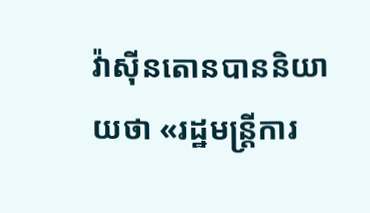វ៉ាស៊ីនតោនបាននិយាយថា «រដ្ឋមន្ត្រីការ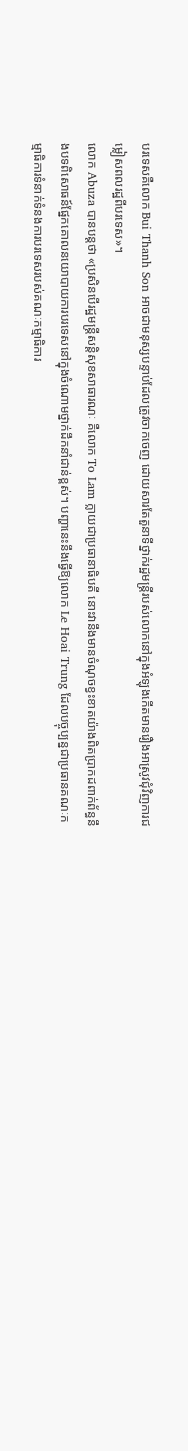បរទេសគឺលោក Bui Thanh Son អាចជាមនុស្សបន្ទាប់ដែលត្រូវចាកចេញ ដោយសារតែតួនាទីថ្នាក់រដ្ឋមន្ត្រីរបស់លោកនៅក្នុងអំឡុងកើតមានរឿងអាស្រូវជុំវិញការជម្លៀសពលរដ្ឋពីបរទេស»។
លោក Abuza បានបន្តថា «ប្រសិនបើរដ្ឋមន្ត្រីសន្តិសុខសាធារណៈ គឺលោក To Lam ក្លាយជាប្រធានាធិបតី នោះវានឹងមានចំណុចខ្វះខាតយ៉ាងពិតប្រាកដពាក់ព័ន្ធនឹងបទពិសោធន៍ផ្នែកគោលនយោបាយការបរទេសនៅក្នុងចំណោមថ្នាក់ដឹកនាំជាន់ខ្ពស់។ បញ្ហានេះនឹងធ្វើឱ្យលោក Le Hoai Trung ដែលបច្ចុប្បន្នជាប្រធានគណៈកម្មាធិការទំនាក់ទំនងការបរទេសរបស់គណៈកម្មាធិការ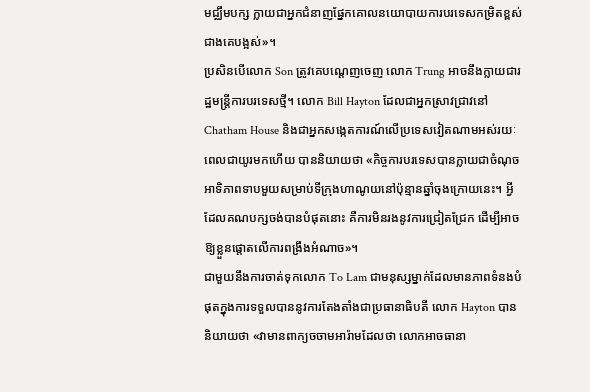មជ្ឈឹមបក្ស ក្លាយជាអ្នកជំនាញផ្នែកគោលនយោបាយការបរទេសកម្រិតខ្ពស់ជាងគេបង្អស់»។
ប្រសិនបើលោក Son ត្រូវគេបណ្តេញចេញ លោក Trung អាចនឹងក្លាយជារដ្ឋមន្ត្រីការបរទេសថ្មី។ លោក Bill Hayton ដែលជាអ្នកស្រាវជ្រាវនៅ Chatham House និងជាអ្នកសង្កេតការណ៍លើប្រទេសវៀតណាមអស់រយៈពេលជាយូរមកហើយ បាននិយាយថា «កិច្ចការបរទេសបានក្លាយជាចំណុចអាទិភាពទាបមួយសម្រាប់ទីក្រុងហាណូយនៅប៉ុន្មានឆ្នាំចុងក្រោយនេះ។ អ្វីដែលគណបក្សចង់បានបំផុតនោះ គឺការមិនរងនូវការជ្រៀតជ្រែក ដើម្បីអាចឱ្យខ្លួនផ្តោតលើការពង្រឹងអំណាច»។
ជាមួយនឹងការចាត់ទុកលោក To Lam ជាមនុស្សម្នាក់ដែលមានភាពទំនងបំផុតក្នុងការទទួលបាននូវការតែងតាំងជាប្រធានាធិបតី លោក Hayton បាននិយាយថា «វាមានពាក្យចចាមអារ៉ាមដែលថា លោកអាចធានា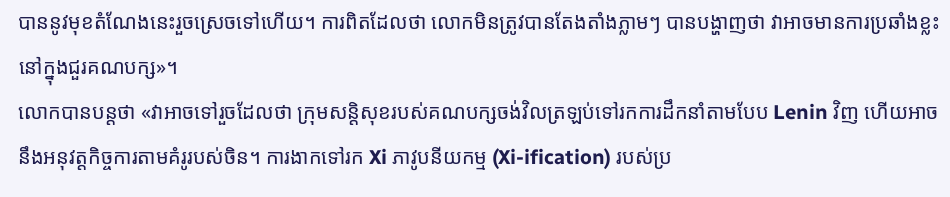បាននូវមុខតំណែងនេះរួចស្រេចទៅហើយ។ ការពិតដែលថា លោកមិនត្រូវបានតែងតាំងភ្លាមៗ បានបង្ហាញថា វាអាចមានការប្រឆាំងខ្លះនៅក្នុងជួរគណបក្ស»។
លោកបានបន្តថា «វាអាចទៅរួចដែលថា ក្រុមសន្តិសុខរបស់គណបក្សចង់វិលត្រឡប់ទៅរកការដឹកនាំតាមបែប Lenin វិញ ហើយអាចនឹងអនុវត្តកិច្ចការតាមគំរូរបស់ចិន។ ការងាកទៅរក Xi ភាវូបនីយកម្ម (Xi-ification) របស់ប្រ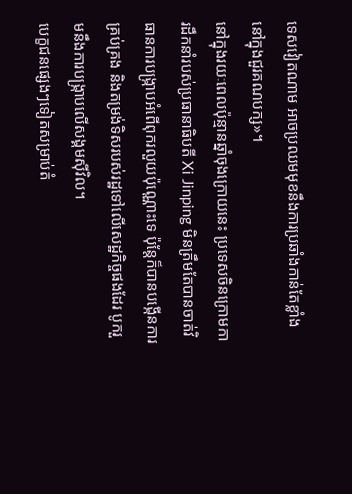ទេសវៀតណាម អាចប្រឈមមុខនឹងការប្រឆាំងកាន់តែខ្លាំងនៅក្នុងជួរគណបក្ស»។
នៅក្នុងរយៈពេលប៉ុន្មានឆ្នាំចុងក្រោយនេះ ប្រទេសចិនក្រោមការដឹកនាំរបស់ប្រធានាធិបតី Xi Jinping មិនត្រឹមតែបានចាត់វិធានការបង្ក្រាបអំពើពុករលួយប៉ុណ្ណោះទេ ប៉ុន្តែក៏បានបង្កើនការគ្រប់គ្រង និងតម្រង់ទិសរបស់រដ្ឋទៅលើសេដ្ឋកិច្ចផងដែរ បូករួមនឹងការបង្ក្រាបលើសង្គមស៊ីវិល។
បេក្ខជនផ្សេងៗទៀតសម្រាប់តំ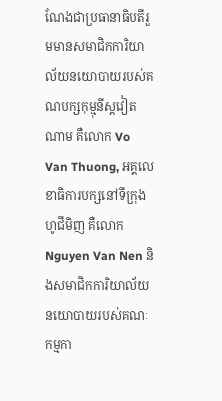ណែងជាប្រធានាធិបតីរួមមានសមាជិកការិយាល័យនយោបាយរបស់គណបក្សកុម្មុនីស្តវៀតណាម គឺលោក Vo Van Thuong, អគ្គលេខាធិការបក្សនៅទីក្រុងហូជីមិញ គឺលោក Nguyen Van Nen និងសមាជិកការិយាល័យនយោបាយរបស់គណៈកម្មកា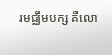រមជ្ឈឹមបក្ស គឺលោ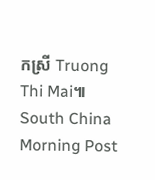កស្រី Truong Thi Mai៕
South China Morning Post